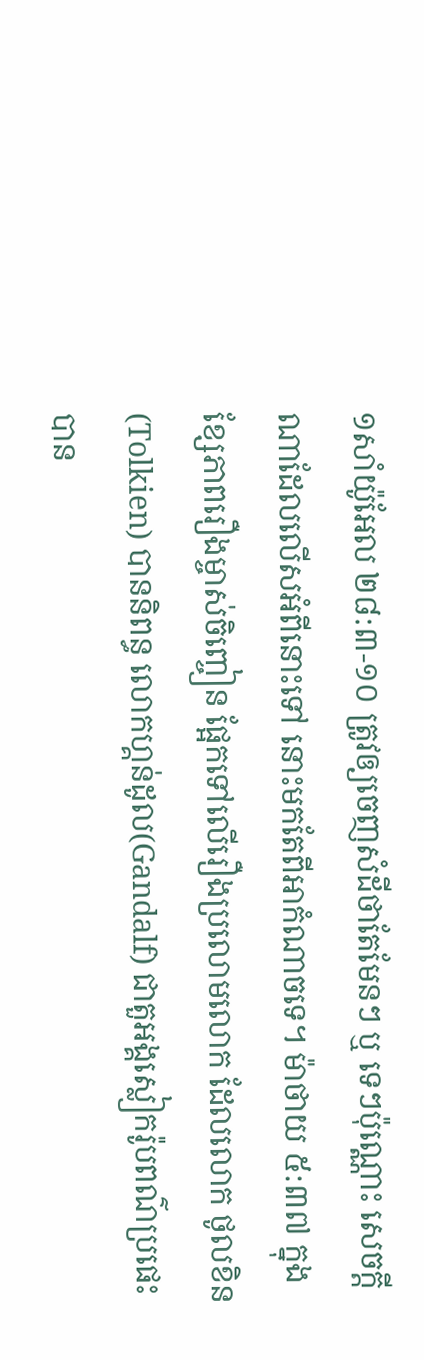១សាំយ៉ូអែល ២៨:៣-១០ ត្រូវឲ្យចេញសំដីថាតែមែនៗ ឬ ទេៗប៉ុណ្ណោះ សេចក្តីណាដែលលើសអំពីនោះទៅ នោះមកតែពីអាកំណាចទេ។ ម៉ាថាយ ៥:៣៧ ក្នុងខ្សែភាពរឿងម្ចាស់ចិញ្ចៀន ផ្អែកទៅលើរឿងប្រលោមលោក ដែលលោក ថូលខិន(Tolkien) បាននិពន្ធ លោកហ្គន់ដូល(Gandalf) ជាតួអង្គស្លៀករ៉ូបពណ៌ប្រផេះ បាន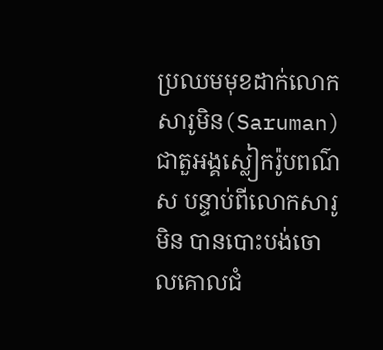ប្រឈមមុខដាក់លោកសារូមិន(Saruman) ជាតួអង្គស្លៀករ៉ូបពណ៌ស បន្ទាប់ពីលោកសារូមិន បានបោះបង់ចោលគោលជំ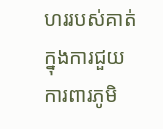ហររបស់គាត់ ក្នុងការជួយការពារភូមិ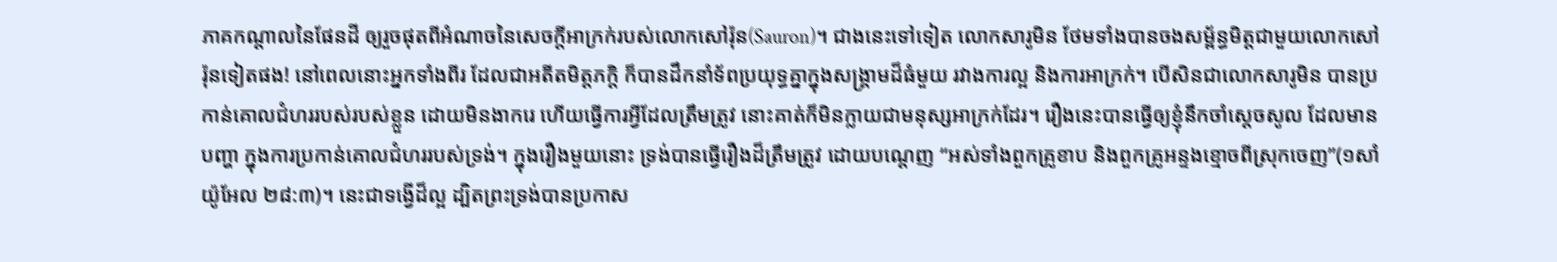ភាគកណ្តាលនៃផែនដី ឲ្យរួចផុតពីអំណាចនៃសេចក្តីអាក្រក់របស់លោកសៅរ៉ុន(Sauron)។ ជាងនេះទៅទៀត លោកសារូមិន ថែមទាំងបានចងសម្ព័ន្ធមិត្តជាមួយលោកសៅរ៉ុនទៀតផង! នៅពេលនោះអ្នកទាំងពីរ ដែលជាអតីតមិត្តភក្តិ ក៏បានដឹកនាំទ័ពប្រយុទ្ធគ្នាក្នុងសង្គ្រាមដ៏ធំមួយ រវាងការល្អ និងការអាក្រក់។ បើសិនជាលោកសារូមិន បានប្រកាន់គោលជំហររបស់របស់ខ្លួន ដោយមិនងាករេ ហើយធ្វើការអ្វីដែលត្រឹមត្រូវ នោះគាត់ក៏មិនក្លាយជាមនុស្សអាក្រក់ដែរ។ រឿងនេះបានធ្វើឲ្យខ្ញុំនឹកចាំស្តេចសូល ដែលមានបញ្ហា ក្នុងការប្រកាន់គោលជំហររបស់ទ្រង់។ ក្នុងរឿងមួយនោះ ទ្រង់បានធ្វើរឿងដ៏ត្រឹមត្រូវ ដោយបណ្តេញ “អស់ទាំងពួកគ្រូខាប និងពួកគ្រូអន្ទងខ្មោចពីស្រុកចេញ”(១សាំយ៉ូអែល ២៨:៣)។ នេះជាទង្វើដ៏ល្អ ដ្បិតព្រះទ្រង់បានប្រកាស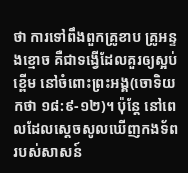ថា ការទៅពឹងពួកគ្រូខាប គ្រូអន្ទងខ្មោច គឺជាទង្វើដែលគួរឲ្យស្អប់ខ្ពើម នៅចំពោះព្រះអង្គ(ចោទិយកថា ១៨:៩-១២)។ ប៉ុន្តែ នៅពេលដែលស្តេចសូលឃើញកងទ័ពរបស់សាសន៍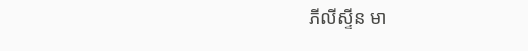ភីលីស្ទីន មា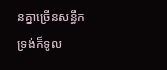នគ្នាច្រើនសន្ធឹក ទ្រង់ក៏ទូល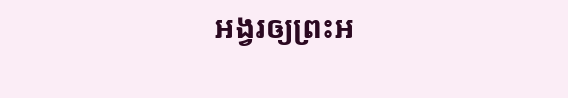អង្វរឲ្យព្រះអ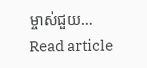ម្ចាស់ជួយ…
Read article